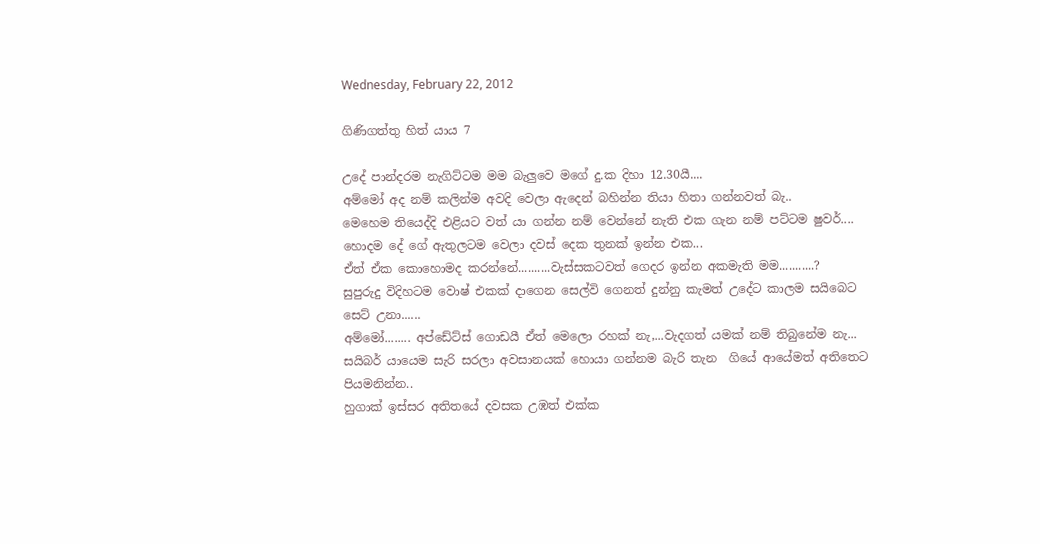Wednesday, February 22, 2012

ගිණිගත්තු හිත් යාය 7

උදේ පාන්දරම නැගිට්ටම මම බැලුවෙ මගේ දු.ක දිහා 12.30යී....
අම්මෝ අද නම් කලින්ම අවදි වෙලා ඇදෙන් බහින්න තියා හිතා ගන්නවත් බැ..
මෙහෙම තියෙද්දි එළියට වත් යා ගන්න නම් වෙන්නේ නැති එක ගැන නම් පට්ටම ෂුවර්....
හොදම දේ ගේ ඇතුලටම වෙලා දවස් දෙක තුනක් ඉන්න එක...
ඒත් ඒක කොහොමද කරන්නේ..........වැස්සකටවත් ගෙදර ඉන්න අකමැති මම...........?
සුපුරුදු විදිහටම වොෂ් එකක් දාගෙන සෙල්වි ගෙනත් දුන්නු කැමත් උදේට කාලම සයිබෙට සෙට් උනා......
අම්මෝ........ අප්ඩේට්ස් ගොඩයී ඒත් මෙලො රහක් නැ,...වැදගත් යමක් නම් තිබුනේම නැ...
සයිබර් යායෙම සැරි සරලා අවසානයක් හොයා ගන්නම බැරි තැන  ගියේ ආයේමත් අතිතෙට පියමනින්න..
හුගාක් ඉස්සර අතිතයේ දවසක උඹත් එක්ක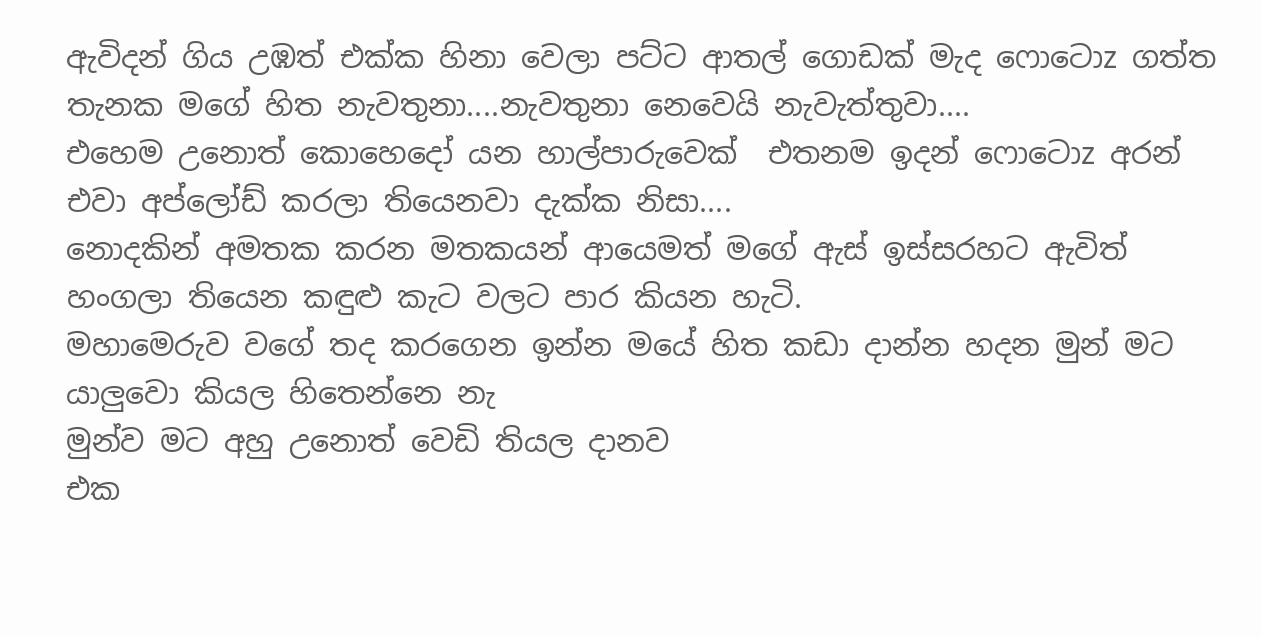ඇවිදන් ගිය උඹත් එක්ක හිනා වෙලා පට්ට ආතල් ගොඩක් මැද ෆොටොz ගත්ත තැනක මගේ හිත නැවතුනා....නැවතුනා නෙවෙයි නැවැත්තුවා....
එහෙම උනොත් කොහෙදෝ යන හාල්පාරුවෙක්  එතනම ඉදන් ෆොටොz අරන් එවා අප්ලෝඩ් කරලා තියෙනවා දැක්ක නිසා....
නොදකින් අමතක කරන මතකයන් ආයෙමත් මගේ ඇස් ඉස්සරහට ඇවිත් හංගලා තියෙන කඳුළු කැට වලට පාර කියන හැටි.
මහාමෙරුව වගේ තද කරගෙන ඉන්න මයේ හිත කඩා දාන්න හදන මුන් මට යාලුවො කියල හිතෙන්නෙ නැ
මුන්ව මට අහු උනොත් වෙඩි තියල දානව
එක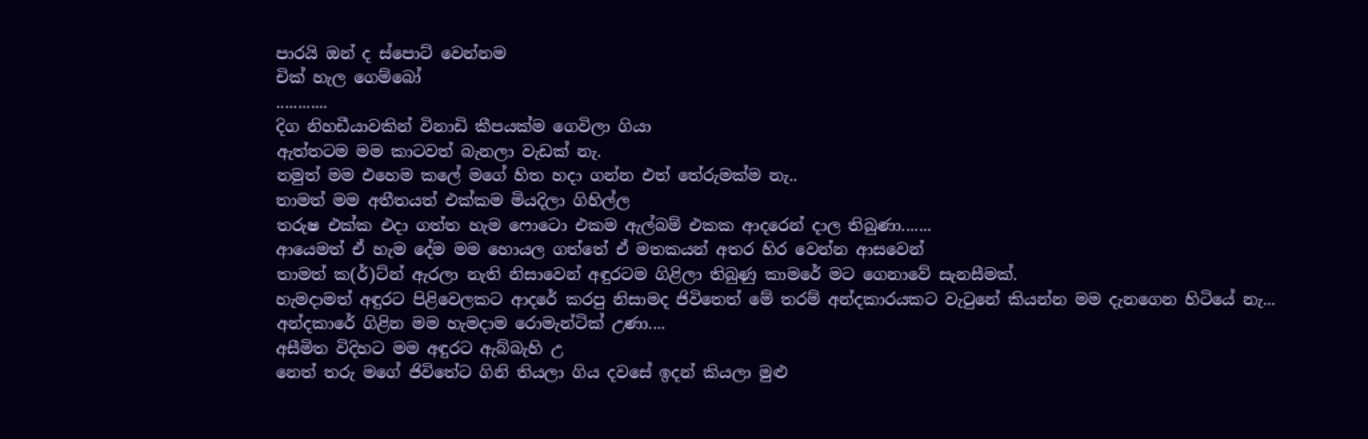පාරයි ඔන් ද ස්පොට් වෙන්නම
චික් හැල ගෙම්බෝ
............
දිග නිහඩීයාවකින් විනාඩි කීපයක්ම ගෙවිලා ගියා
ඇත්තටම මම කාටවත් බැනලා වැඩක් නැ.
නමුත් මම එහෙම කලේ මගේ හිත හදා ගන්න එත් තේරුමක්ම නැ..
තාමත් මම අතීතයත් එක්කම මියදිලා ගිහිල්ල
තරුෂ එක්ක එදා ගත්ත හැම ෆොටො එකම ඇල්බම් එකක ආදරෙන් දාල තිබුණා.......
ආයෙමත් ඒ හැම දේම මම හොයල ගත්තේ ඒ මතකයන් අතර හිර වෙන්න ආසවෙන්
තාමත් ක(ර්)ට්න් ඇරලා නැති නිසාවෙන් අඳුරටම ගිළිලා තිබුණු කාමරේ මට ගෙනාවේ සැනසීමක්.
හැමදාමත් අඳුරට පිළිවෙලකට ආදරේ කරපු නිසාමද ජිවිතෙත් මේ තරම් අන්දකාරයකට වැටුනේ කියන්න මම දැනගෙන හිටියේ නැ...
අන්දකාරේ ගිළින මම හැමදාම රොමැන්ටික් උණා....
අසීමිත විදිහට මම අඳුරට ඇබ්බැහි උ
නෙත් තරු මගේ ජිවිතේට ගිනි තියලා ගිය දවසේ ඉදන් කියලා මුළු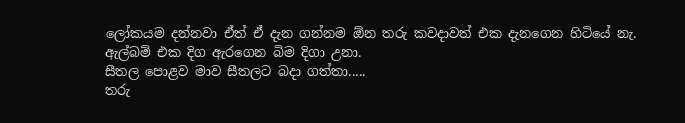ලෝකයම දන්නවා ඒත් ඒ දැන ගන්නම ඕන තරු කවදාවත් එක දැනගෙන හිටියේ නැ.
ඇල්බම් එක දිග ඇරගෙන බිම දිගා උනා.
සීතල පොළව මාව සීතලට බදා ගත්තා.....
තරු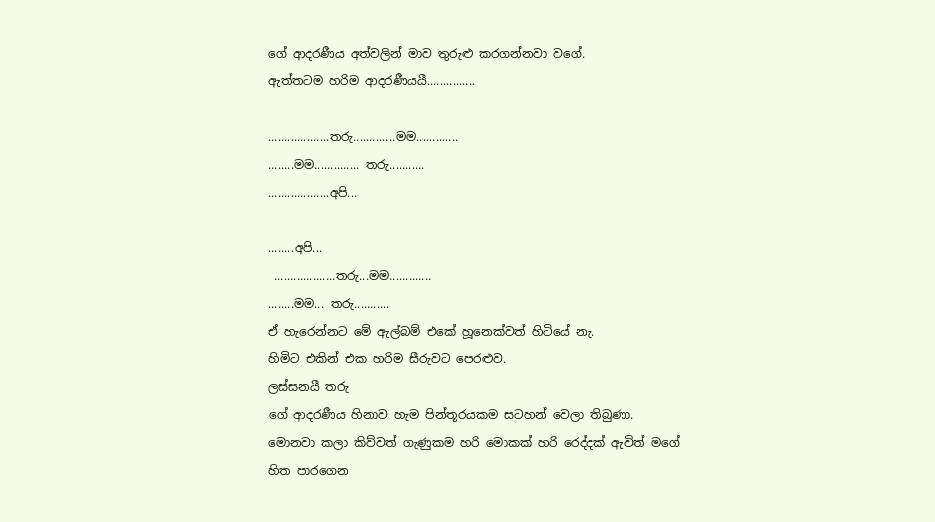ගේ ආදරණීය අත්වලින් මාව තුරුළු කරගන්නවා වගේ.
ඇත්තටම හරිම ආදරණීයයී...............

...................තරු.............මම.............
........මම.............. තරු...........
...................අපි...

........අපි...
 ...................තරු...මම.............
........මම... තරු...........
ඒ හැරෙන්නට මේ ඇල්බම් එකේ හූනෙක්වත් හිටියේ නැ.
හිමිට එකින් එක හරිම සීරුවට පෙරළුව.
ලස්සනයී තරු
ගේ ආදරණීය හිනාව හැම පින්තූරයකම සටහන් වෙලා තිබුණා.
මොනවා කලා කිව්වත් ගැණුකම හරි මොකක් හරි රෙද්දක් ඇවිත් මගේ හිත පාරගෙන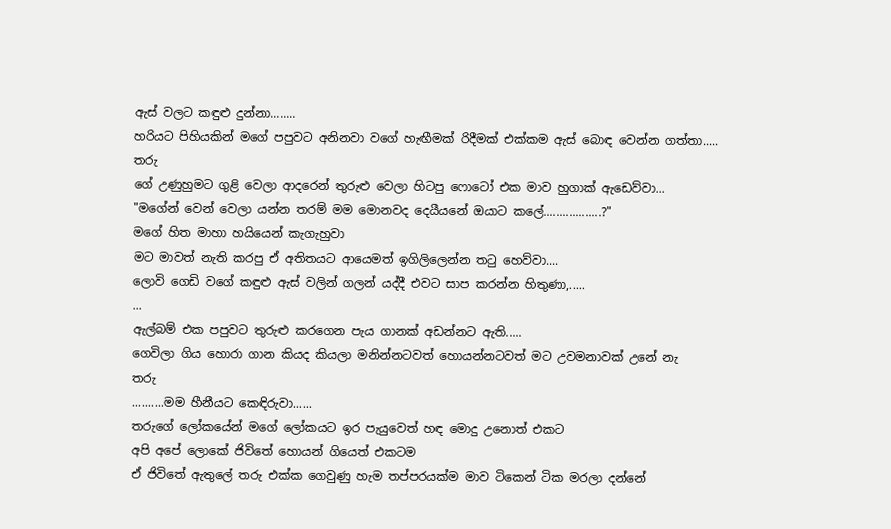ඇස් වලට කඳුළු දුන්නා........
හරියට පිහියකින් මගේ පපුවට අනිනවා වගේ හැඟීමක් රිදීමක් එක්කම ඇස් බොඳ වෙන්න ගත්තා.....
තරු
ගේ උණුහුමට ගුළි වෙලා ආදරෙන් තුරුළු වෙලා හිටපු ෆොටෝ එක මාව හුගාක් ඇඩෙව්වා...
"මගේන් වෙන් වෙලා යන්න තරම් මම මොනවද දෙයීයනේ ඔයාට කලේ..................?"
මගේ හිත මාහා හයියෙන් කැගැහුවා
මට මාවත් නැති කරපු ඒ අතිතයට ආයෙමත් ඉගිලිලෙන්න තටු හෙව්වා....
ලොවි ගෙඩි වගේ කඳුළු ඇස් වලින් ගලන් යද්දී එවට සාප කරන්න හිතුණා,.....
...
ඇල්බම් එක පපුවට තුරුළු කරගෙන පැය ගානක් අඩන්නට ඇති.....
ගෙවිලා ගිය හොරා ගාන කියද කියලා මනින්නටවත් හොයන්නටවත් මට උවමනාවක් උනේ නැ
තරු
..........මම හීනීයට කෙඳිරුවා......
තරුගේ ලෝකයේන් මගේ ලෝකයට ඉර පැයුවෙත් හඳ මොදු උනොත් එකට
අපි අපේ ලොකේ ජිවිතේ හොයන් ගියෙත් එකටම
ඒ ජිවිතේ ඇතුලේ තරු එක්ක ගෙවුණු හැම තප්පරයක්ම මාව ටිකෙන් ටික මරලා දන්නේ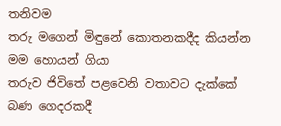තනිවම
තරු මගෙන් මිඳුනේ කොතනකදීද කියන්න මම හොයන් ගියා
තරුව ජිවිතේ පළවෙනි වතාවට දැක්කේ බණ ගෙදරකදී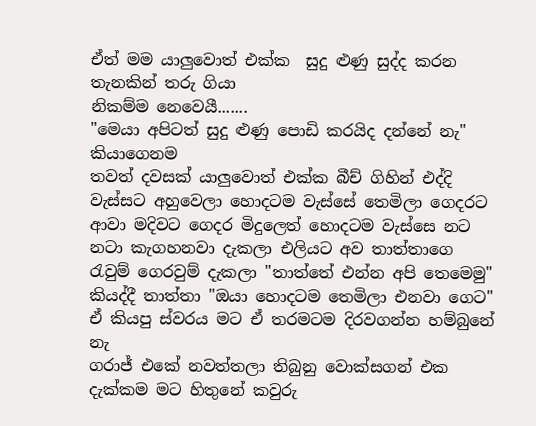ඒත් මම යාලුවොත් එක්ක  සුදු ළුණු සුද්ද කරන තැනකින් තරු ගියා
නිකම්ම නෙවෙයී.......
"මෙයා අපිටත් සුදු ළුණු පොඩි කරයිද දන්නේ නැ" කියාගෙනම
තවත් දවසක් යාලුවොත් එක්ක බීච් ගිහින් එද්දි වැස්සට අහුවෙලා හොදටම වැස්සේ තෙමිලා ගෙදරට ආවා මදිවට ගෙදර මිදුලෙත් හොදටම වැස්සෙ නට නටා කැගහනවා දැකලා එලියට අව තාත්තාගෙ රැවුම් ගෙරවුම් දැකලා "තාත්තේ එන්න අපි තෙමෙමු"
කියද්දී තාත්තා "ඔයා හොදටම තෙමිලා එනවා ගෙට"
ඒ කියපු ස්වරය මට ඒ තරමටම දිරවගන්න හම්බුනේ නැ
ගරාජ් එකේ නවත්තලා තිබුනු වොක්සගන් එක දැක්කම මට හිතුනේ කවුරු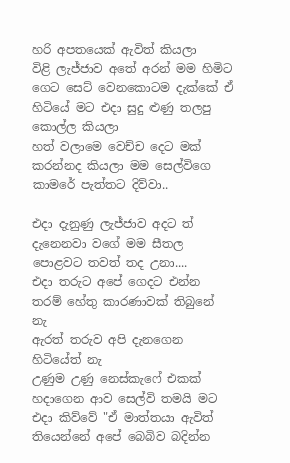හරි අපතයෙක් ඇවිත් කියලා
විළි ලැජ්ජාව අතේ අරන් මම හිමිට ගෙට සෙට් වෙනකොටම දැක්කේ ඒ හිටියේ මට එදා සුදු ළුණු තලපු කොල්ල කියලා
හත් වලාමෙ වෙච්ච දෙට මක් කරන්නද කියලා මම සෙල්විගෙ කාමරේ පැත්තට දිව්වා..

එදා දැනුණු ලැජ්ජාව අදට ත් දැනෙනවා වගේ මම සීතල පොළවට තවත් තද උනා....
එදා තරුට අපේ ගෙදට එන්න තරම් හේතු කාරණාවක් තිබුනේ නැ
ඇරත් තරුව අපි දැනගෙන හිටියේත් නැ
උණුම උණු නෙස්කැෆේ එකක් හදාගෙන ආව සෙල්වි තමයි මට එදා කිව්වේ "ඒ මාත්තයා ඇවිත් තියෙන්නේ අපේ බෙබිව බදින්න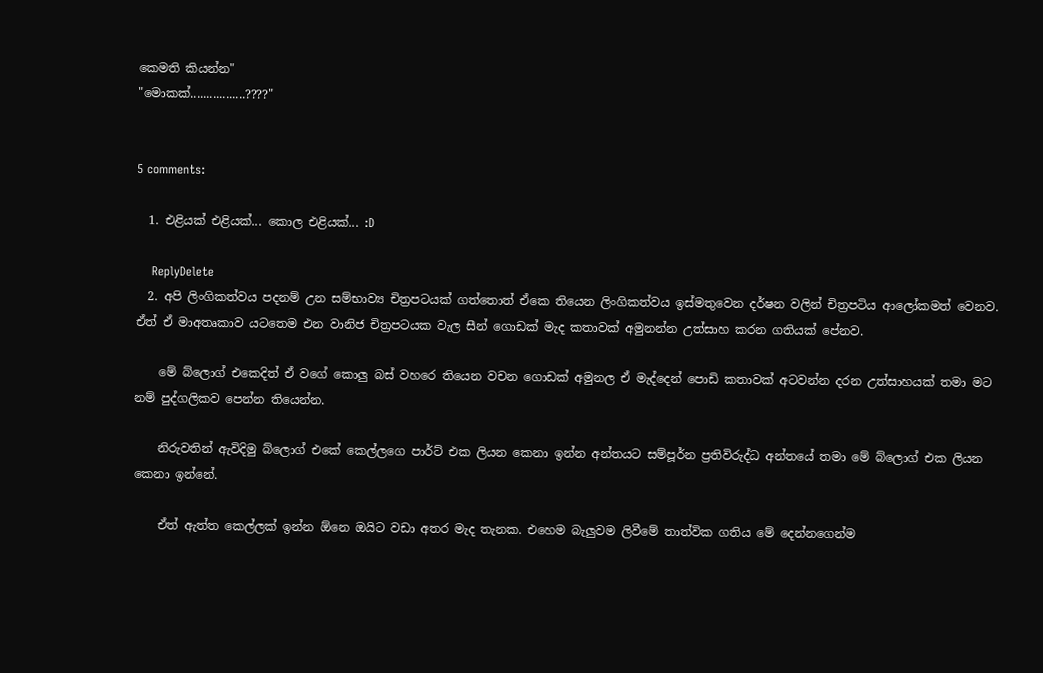කෙමති කියන්න"
"මොකක්.................????"


5 comments:

  1. එළියක් එළියක්... කොල එළියක්... :D

    ReplyDelete
  2. අපි ලිංගිකත්වය පදනම් උන සම්භාව්‍ය චිත්‍රපටයක් ගත්තොත් ඒකෙ තියෙන ලිංගිකත්වය ඉස්මතුවෙන දර්ෂන වලින් චිත්‍රපටිය ආලෝකමත් වෙනව. ඒත් ඒ මාඅතෘකාව යටතෙම එන වානිජ චිත්‍රපටයක වැල සීන් ගොඩක් මැද කතාවක් අමුනන්න උත්සාහ කරන ගතියක් පේනව.

    මේ බ්ලොග් එකෙදිත් ඒ වගේ කොලු බස් වහරෙ තියෙන වචන ගොඩක් අමුනල ඒ මැද්දෙන් පොඩි කතාවක් අටවන්න දරන උත්සාහයක් තමා මට නම් පුද්ගලිකව පෙන්න තියෙන්න.

    නිරුවතින් ඇවිදිමු බ්ලොග් එකේ කෙල්ලගෙ පාර්ට් එක ලියන කෙනා ඉන්න අන්තයට සම්පූර්න ප්‍රතිවිරුද්ධ අන්තයේ තමා මේ බ්ලොග් එක ලියන කෙනා ඉන්නේ.

    ඒත් ඇත්ත කෙල්ලක් ඉන්න ඕනෙ ඔයිට වඩා අතර මැද තැනක. එහෙම බැලුවම ලිවීමේ තාත්වික ගතිය මේ දෙන්නගෙන්ම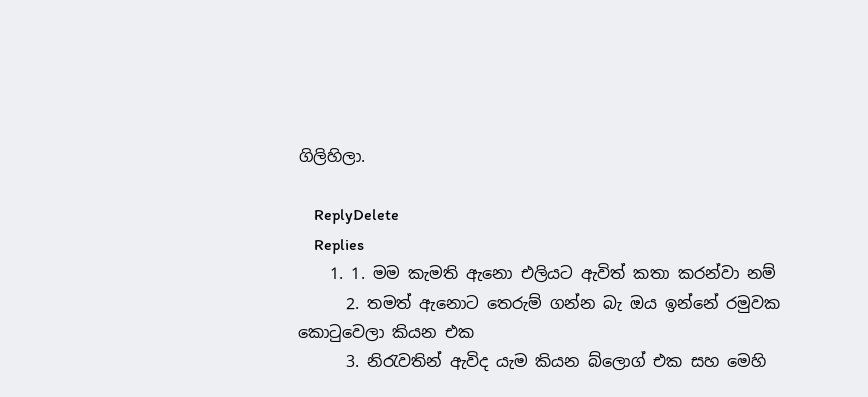ගිලිහිලා.

    ReplyDelete
    Replies
    1. 1. මම කැමති ඇනො එලියට ඇවිත් කතා කරන්වා නම්
      2. තමත් ඇනොට තෙරුම් ගන්න බැ ඔය ඉන්නේ රමුවක කොටුවෙලා කියන එක
      3. නිරැවතින් ඇවිද යැම කියන බ්ලොග් එක සහ මෙහි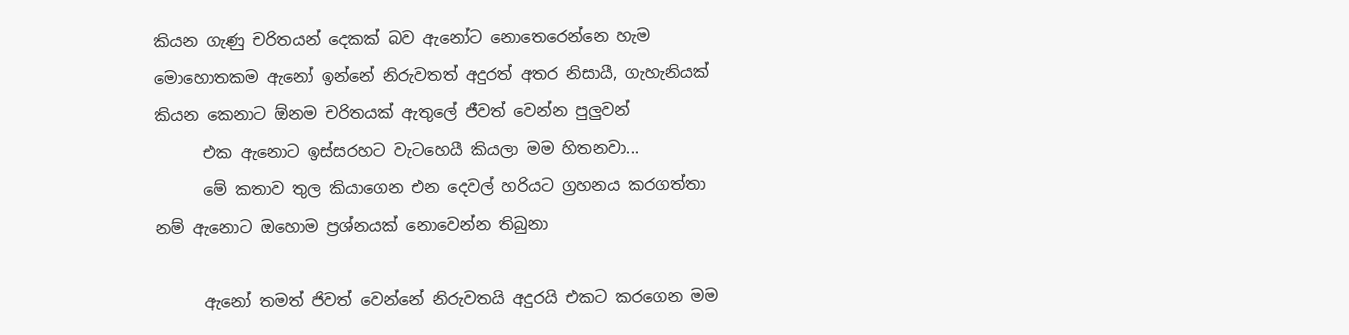කියන ගැණු චරිතයන් දෙකක් බව ඇනෝට නොතෙරෙන්නෙ හැම මොහොතකම ඇනෝ ඉන්නේ නිරුවතත් අදුරත් අතර නිසායී, ගැහැනියක් කියන කෙනාට ඕනම චරිතයක් ඇතුලේ ජීවත් වෙන්න පුලුවන්
      එක ඇනොට ඉස්සරහට වැටහෙයී කියලා මම හිතනවා...
      මේ කතාව තුල කියාගෙන එන දෙවල් හරියට ග්‍රහනය කරගත්තා නම් ඇනොට ඔහොම ප්‍රශ්නයක් නොවෙන්න තිබුනා

      ඇනෝ තමත් ජිවත් වෙන්නේ නිරුවතයි අදුරයි එකට කරගෙන මම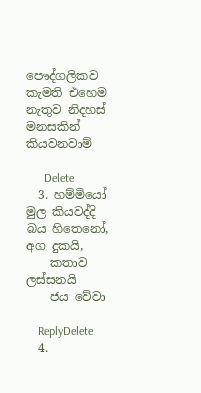පෞද්ගලිකව කැමති එහෙම නැතුව නිදහස් මනසකින් කියවනවාම්

      Delete
  3. හම්මියෝ මුල කියවද්දි බය හිතෙනෝ, අග දුකයි,
    කතාව ලස්සනයි
    ජය වේවා

    ReplyDelete
  4.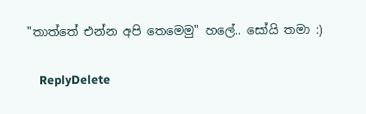"තාත්තේ එන්න අපි තෙමෙමු" හලේ.. සෝයි තමා :)

    ReplyDelete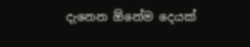දැනෙන ඕනේම දෙයක්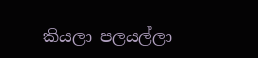කියලා පලයල්ලා